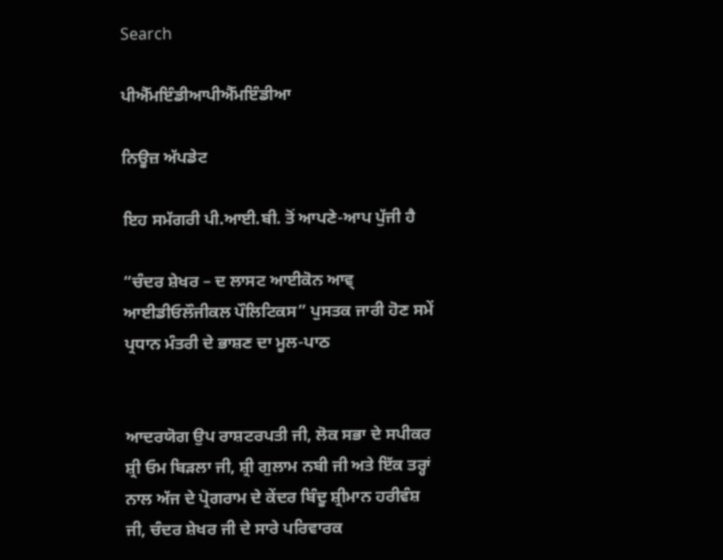Search

ਪੀਐੱਮਇੰਡੀਆਪੀਐੱਮਇੰਡੀਆ

ਨਿਊਜ਼ ਅੱਪਡੇਟ

ਇਹ ਸਮੱਗਰੀ ਪੀ.ਆਈ.ਬੀ. ਤੋਂ ਆਪਣੇ-ਆਪ ਪੁੱਜੀ ਹੈ

“ਚੰਦਰ ਸ਼ੇਖਰ – ਦ ਲਾਸਟ ਆਈਕੋਨ ਆਵ੍ ਆਈਡੀਓਲੌਜੀਕਲ ਪੌਲਿਟਿਕਸ” ਪੁਸਤਕ ਜਾਰੀ ਹੋਣ ਸਮੇਂ ਪ੍ਰਧਾਨ ਮੰਤਰੀ ਦੇ ਭਾਸ਼ਣ ਦਾ ਮੂਲ-ਪਾਠ


ਆਦਰਯੋਗ ਉਪ ਰਾਸ਼ਟਰਪਤੀ ਜੀ, ਲੋਕ ਸਭਾ ਦੇ ਸਪੀਕਰ ਸ਼੍ਰੀ ਓਮ ਬਿੜਲਾ ਜੀ, ਸ਼੍ਰੀ ਗੁਲਾਮ ਨਬੀ ਜੀ ਅਤੇ ਇੱਕ ਤਰ੍ਹਾਂ ਨਾਲ ਅੱਜ ਦੇ ਪ੍ਰੋਗਰਾਮ ਦੇ ਕੇਂਦਰ ਬਿੰਦੂ ਸ਼੍ਰੀਮਾਨ ਹਰੀਵੰਸ਼ ਜੀ, ਚੰਦਰ ਸ਼ੇਖਰ ਜੀ ਦੇ ਸਾਰੇ ਪਰਿਵਾਰਕ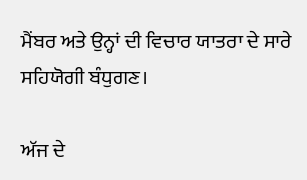ਮੈਂਬਰ ਅਤੇ ਉਨ੍ਹਾਂ ਦੀ ਵਿਚਾਰ ਯਾਤਰਾ ਦੇ ਸਾਰੇ ਸਹਿਯੋਗੀ ਬੰਧੁਗਣ।

ਅੱਜ ਦੇ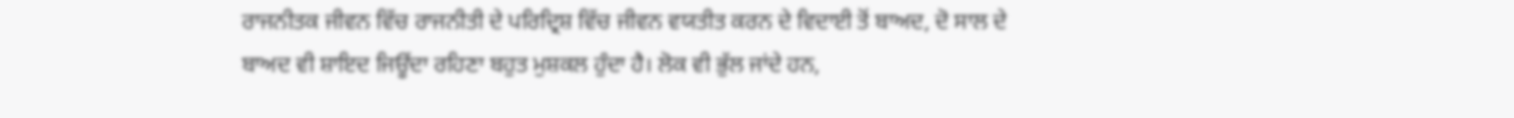ਰਾਜਨੀਤਕ ਜੀਵਨ ਵਿੱਚ ਰਾਜਨੀਤੀ ਦੇ ਪਰਿਦ੍ਰਿਸ਼ ਵਿੱਚ ਜੀਵਨ ਵਯਤੀਤ ਕਰਨ ਦੇ ਵਿਦਾਈ ਤੋਂ ਬਾਅਦ, ਦੋ ਸਾਲ ਦੇ ਬਾਅਦ ਵੀ ਸ਼ਾਇਦ ਜਿਊਂਦਾ ਰਹਿਣਾ ਬਹੁਤ ਮੁਸ਼ਕਲ ਹੁੰਦਾ ਹੈ। ਲੋਕ ਵੀ ਭੁੱਲ ਜਾਂਦੇ ਹਨ,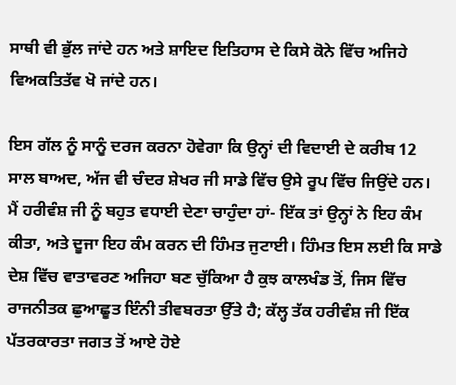ਸਾਥੀ ਵੀ ਭੁੱਲ ਜਾਂਦੇ ਹਨ ਅਤੇ ਸ਼ਾਇਦ ਇਤਿਹਾਸ ਦੇ ਕਿਸੇ ਕੋਨੇ ਵਿੱਚ ਅਜਿਹੇ ਵਿਅਕਤਿਤੱਵ ਖੋ ਜਾਂਦੇ ਹਨ।

ਇਸ ਗੱਲ ਨੂੰ ਸਾਨੂੰ ਦਰਜ ਕਰਨਾ ਹੋਵੇਗਾ ਕਿ ਉਨ੍ਹਾਂ ਦੀ ਵਿਦਾਈ ਦੇ ਕਰੀਬ 12 ਸਾਲ ਬਾਅਦ, ਅੱਜ ਵੀ ਚੰਦਰ ਸ਼ੇਖਰ ਜੀ ਸਾਡੇ ਵਿੱਚ ਉਸੇ ਰੂਪ ਵਿੱਚ ਜਿਉਂਦੇ ਹਨ। ਮੈਂ ਹਰੀਵੰਸ਼ ਜੀ ਨੂੰ ਬਹੁਤ ਵਧਾਈ ਦੇਣਾ ਚਾਹੁੰਦਾ ਹਾਂ- ਇੱਕ ਤਾਂ ਉਨ੍ਹਾਂ ਨੇ ਇਹ ਕੰਮ ਕੀਤਾ, ਅਤੇ ਦੂਜਾ ਇਹ ਕੰਮ ਕਰਨ ਦੀ ਹਿੰਮਤ ਜੁਟਾਈ। ਹਿੰਮਤ ਇਸ ਲਈ ਕਿ ਸਾਡੇ ਦੇਸ਼ ਵਿੱਚ ਵਾਤਾਵਰਣ ਅਜਿਹਾ ਬਣ ਚੁੱਕਿਆ ਹੈ ਕੁਝ ਕਾਲਖੰਡ ਤੋਂ, ਜਿਸ ਵਿੱਚ ਰਾਜਨੀਤਕ ਛੁਆਛੂਤ ਇੰਨੀ ਤੀਵਬਰਤਾ ਉੱਤੇ ਹੈ; ਕੱਲ੍ਹ ਤੱਕ ਹਰੀਵੰਸ਼ ਜੀ ਇੱਕ ਪੱਤਰਕਾਰਤਾ ਜਗਤ ਤੋਂ ਆਏ ਹੋਏ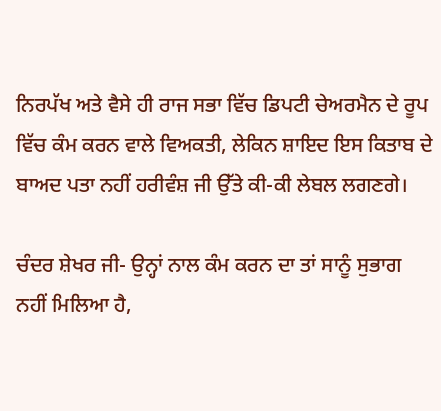ਨਿਰਪੱਖ ਅਤੇ ਵੈਸੇ ਹੀ ਰਾਜ ਸਭਾ ਵਿੱਚ ਡਿਪਟੀ ਚੇਅਰਮੈਨ ਦੇ ਰੂਪ ਵਿੱਚ ਕੰਮ ਕਰਨ ਵਾਲੇ ਵਿਅਕਤੀ, ਲੇਕਿਨ ਸ਼ਾਇਦ ਇਸ ਕਿਤਾਬ ਦੇ ਬਾਅਦ ਪਤਾ ਨਹੀਂ ਹਰੀਵੰਸ਼ ਜੀ ਉੱਤੇ ਕੀ-ਕੀ ਲੇਬਲ ਲਗਣਗੇ।

ਚੰਦਰ ਸ਼ੇਖਰ ਜੀ- ਉਨ੍ਹਾਂ ਨਾਲ ਕੰਮ ਕਰਨ ਦਾ ਤਾਂ ਸਾਨੂੰ ਸੁਭਾਗ ਨਹੀਂ ਮਿਲਿਆ ਹੈ,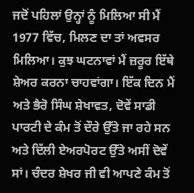ਜਦੋਂ ਪਹਿਲਾਂ ਉਨ੍ਹਾਂ ਨੂੰ ਮਿਲਿਆ ਸੀ ਮੈਂ 1977 ਵਿੱਚ, ਮਿਲਣ ਦਾ ਤਾਂ ਅਵਸਰ ਮਿਲਿਆ। ਕੁਝ ਘਟਨਾਵਾਂ ਮੈਂ ਜ਼ਰੂਰ ਇੱਥੇ ਸ਼ੇਅਰ ਕਰਨਾ ਚਾਹਵਾਂਗਾ। ਇੱਕ ਦਿਨ ਮੈਂ ਅਤੇ ਭੈਰੋ ਸਿੰਘ ਸ਼ੇਖਾਵਤ, ਦੋਵੇਂ ਸਾਡੀ ਪਾਰਟੀ ਦੇ ਕੰਮ ਤੋਂ ਦੌਰੇ ਉੱਤੇ ਜਾ ਰਹੇ ਸਨ ਅਤੇ ਦਿੱਲੀ ਏਅਰਪੋਰਟ ਉੱਤੇ ਅਸੀਂ ਦੋਵੇਂ ਸਾਂ। ਚੰਦਰ ਸ਼ੇਖਰ ਜੀ ਵੀ ਆਪਣੇ ਕੰਮ ਤੋਂ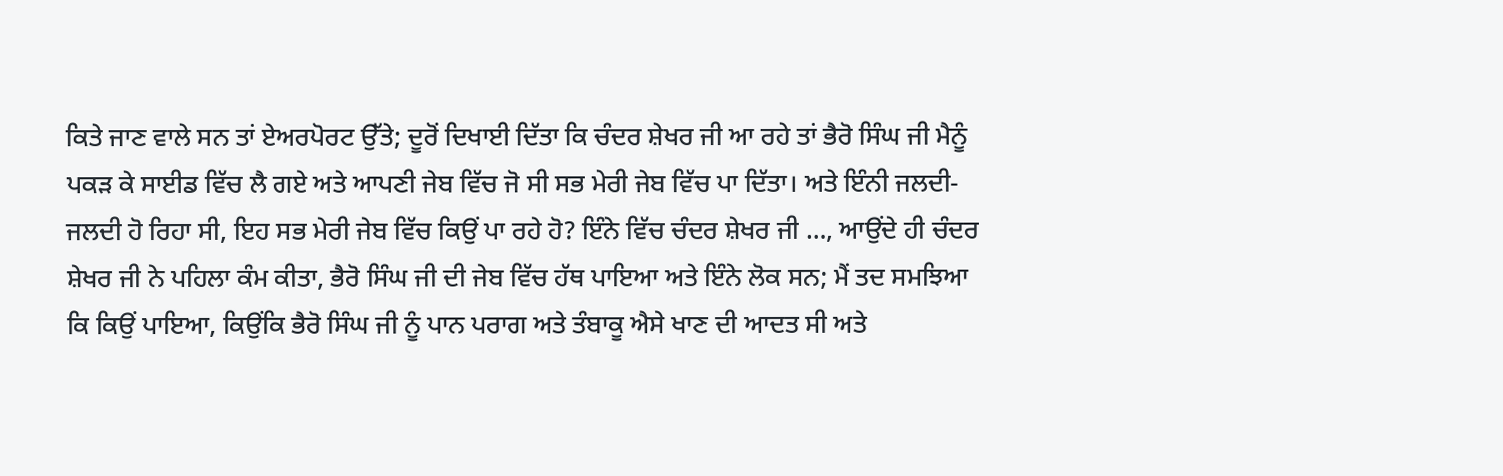ਕਿਤੇ ਜਾਣ ਵਾਲੇ ਸਨ ਤਾਂ ਏਅਰਪੋਰਟ ਉੱਤੇ; ਦੂਰੋਂ ਦਿਖਾਈ ਦਿੱਤਾ ਕਿ ਚੰਦਰ ਸ਼ੇਖਰ ਜੀ ਆ ਰਹੇ ਤਾਂ ਭੈਰੋ ਸਿੰਘ ਜੀ ਮੈਨੂੰ ਪਕੜ ਕੇ ਸਾਈਡ ਵਿੱਚ ਲੈ ਗਏ ਅਤੇ ਆਪਣੀ ਜੇਬ ਵਿੱਚ ਜੋ ਸੀ ਸਭ ਮੇਰੀ ਜੇਬ ਵਿੱਚ ਪਾ ਦਿੱਤਾ। ਅਤੇ ਇੰਨੀ ਜਲਦੀ-ਜਲਦੀ ਹੋ ਰਿਹਾ ਸੀ, ਇਹ ਸਭ ਮੇਰੀ ਜੇਬ ਵਿੱਚ ਕਿਉਂ ਪਾ ਰਹੇ ਹੋ? ਇੰਨੇ ਵਿੱਚ ਚੰਦਰ ਸ਼ੇਖਰ ਜੀ …, ਆਉਂਦੇ ਹੀ ਚੰਦਰ ਸ਼ੇਖਰ ਜੀ ਨੇ ਪਹਿਲਾ ਕੰਮ ਕੀਤਾ, ਭੈਰੋ ਸਿੰਘ ਜੀ ਦੀ ਜੇਬ ਵਿੱਚ ਹੱਥ ਪਾਇਆ ਅਤੇ ਇੰਨੇ ਲੋਕ ਸਨ; ਮੈਂ ਤਦ ਸਮਝਿਆ ਕਿ ਕਿਉਂ ਪਾਇਆ, ਕਿਉਂਕਿ ਭੈਰੋ ਸਿੰਘ ਜੀ ਨੂੰ ਪਾਨ ਪਰਾਗ ਅਤੇ ਤੰਬਾਕੂ ਐਸੇ ਖਾਣ ਦੀ ਆਦਤ ਸੀ ਅਤੇ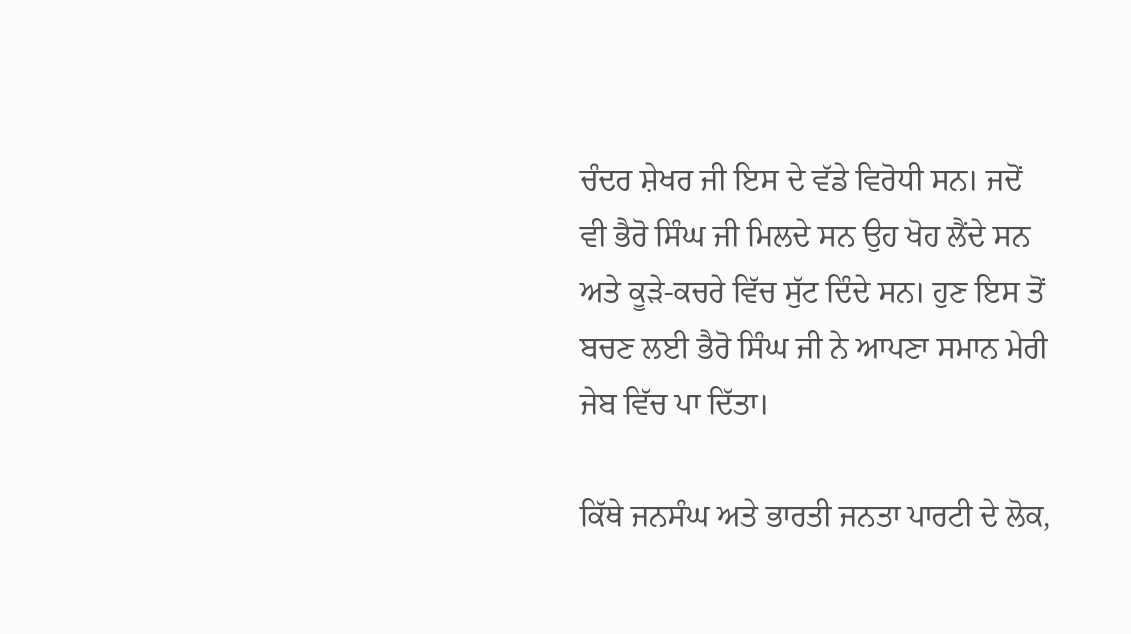ਚੰਦਰ ਸ਼ੇਖਰ ਜੀ ਇਸ ਦੇ ਵੱਡੇ ਵਿਰੋਧੀ ਸਨ। ਜਦੋਂ ਵੀ ਭੈਰੋ ਸਿੰਘ ਜੀ ਮਿਲਦੇ ਸਨ ਉਹ ਖੋਹ ਲੈਂਦੇ ਸਨ ਅਤੇ ਕੂੜੇ-ਕਚਰੇ ਵਿੱਚ ਸੁੱਟ ਦਿੰਦੇ ਸਨ। ਹੁਣ ਇਸ ਤੋਂ ਬਚਣ ਲਈ ਭੈਰੋ ਸਿੰਘ ਜੀ ਨੇ ਆਪਣਾ ਸਮਾਨ ਮੇਰੀ ਜੇਬ ਵਿੱਚ ਪਾ ਦਿੱਤਾ।

ਕਿੱਥੇ ਜਨਸੰਘ ਅਤੇ ਭਾਰਤੀ ਜਨਤਾ ਪਾਰਟੀ ਦੇ ਲੋਕ,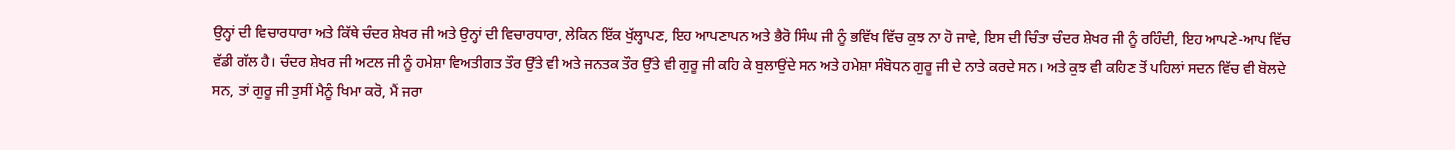ਉਨ੍ਹਾਂ ਦੀ ਵਿਚਾਰਧਾਰਾ ਅਤੇ ਕਿੱਥੇ ਚੰਦਰ ਸ਼ੇਖਰ ਜੀ ਅਤੇ ਉਨ੍ਹਾਂ ਦੀ ਵਿਚਾਰਧਾਰਾ, ਲੇਕਿਨ ਇੱਕ ਖੁੱਲ੍ਹਾਪਣ, ਇਹ ਆਪਣਾਪਨ ਅਤੇ ਭੈਰੋ ਸਿੰਘ ਜੀ ਨੂੰ ਭਵਿੱਖ ਵਿੱਚ ਕੁਝ ਨਾ ਹੋ ਜਾਵੇ, ਇਸ ਦੀ ਚਿੰਤਾ ਚੰਦਰ ਸ਼ੇਖਰ ਜੀ ਨੂੰ ਰਹਿੰਦੀ, ਇਹ ਆਪਣੇ-ਆਪ ਵਿੱਚ ਵੱਡੀ ਗੱਲ ਹੈ। ਚੰਦਰ ਸ਼ੇਖਰ ਜੀ ਅਟਲ ਜੀ ਨੂੰ ਹਮੇਸ਼ਾ ਵਿਅਤੀਗਤ ਤੌਰ ਉੱਤੇ ਵੀ ਅਤੇ ਜਨਤਕ ਤੌਰ ਉੱਤੇ ਵੀ ਗੁਰੂ ਜੀ ਕਹਿ ਕੇ ਬੁਲਾਉਂਦੇ ਸਨ ਅਤੇ ਹਮੇਸ਼ਾ ਸੰਬੋਧਨ ਗੁਰੂ ਜੀ ਦੇ ਨਾਤੇ ਕਰਦੇ ਸਨ। ਅਤੇ ਕੁਝ ਵੀ ਕਹਿਣ ਤੋਂ ਪਹਿਲਾਂ ਸਦਨ ਵਿੱਚ ਵੀ ਬੋਲਦੇ ਸਨ, ਤਾਂ ਗੁਰੂ ਜੀ ਤੁਸੀਂ ਮੈਨੂੰ ਖਿਮਾ ਕਰੋ, ਮੈਂ ਜਰਾ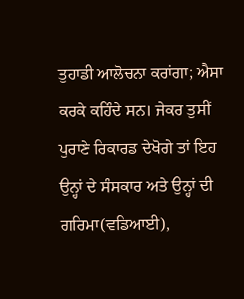ਤੁਹਾਡੀ ਆਲੋਚਨਾ ਕਰਾਂਗਾ; ਐਸਾ ਕਰਕੇ ਕਹਿੰਦੇ ਸਨ। ਜੇਕਰ ਤੁਸੀਂ ਪੁਰਾਣੇ ਰਿਕਾਰਡ ਦੇਖੋਗੇ ਤਾਂ ਇਹ ਉਨ੍ਹਾਂ ਦੇ ਸੰਸਕਾਰ ਅਤੇ ਉਨ੍ਹਾਂ ਦੀ ਗਰਿਮਾ(ਵਡਿਆਈ),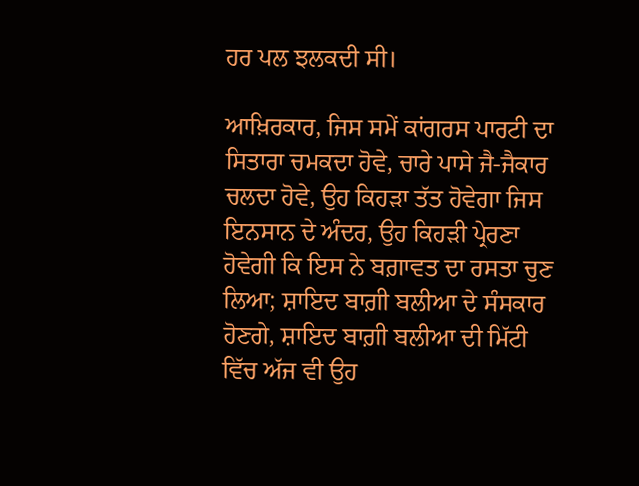ਹਰ ਪਲ ਝਲਕਦੀ ਸੀ।

ਆਖ਼ਿਰਕਾਰ, ਜਿਸ ਸਮੇਂ ਕਾਂਗਰਸ ਪਾਰਟੀ ਦਾ ਸਿਤਾਰਾ ਚਮਕਦਾ ਹੋਵੇ, ਚਾਰੇ ਪਾਸੇ ਜੈ-ਜੈਕਾਰ ਚਲਦਾ ਹੋਵੇ, ਉਹ ਕਿਹੜਾ ਤੱਤ ਹੋਵੇਗਾ ਜਿਸ ਇਨਸਾਨ ਦੇ ਅੰਦਰ, ਉਹ ਕਿਹੜੀ ਪ੍ਰੇਰਣਾ ਹੋਵੇਗੀ ਕਿ ਇਸ ਨੇ ਬਗ਼ਾਵਤ ਦਾ ਰਸਤਾ ਚੁਣ ਲਿਆ; ਸ਼ਾਇਦ ਬਾਗ਼ੀ ਬਲੀਆ ਦੇ ਸੰਸਕਾਰ ਹੋਣਗੇ, ਸ਼ਾਇਦ ਬਾਗ਼ੀ ਬਲੀਆ ਦੀ ਮਿੱਟੀ ਵਿੱਚ ਅੱਜ ਵੀ ਉਹ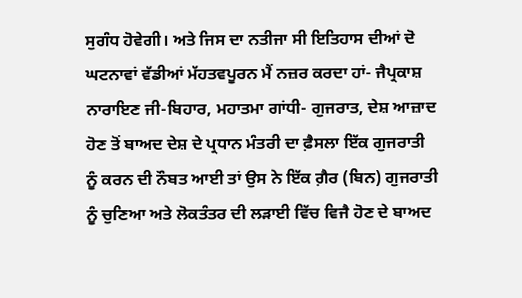ਸੁਗੰਧ ਹੋਵੇਗੀ। ਅਤੇ‍ ਜਿਸ ਦਾ ਨਤੀਜਾ ਸੀ ਇਤਿਹਾਸ ਦੀਆਂ ਦੋ ਘਟਨਾਵਾਂ ਵੱਡੀਆਂ ਮੱਹਤਵਪੂਰਨ ਮੈਂ ਨਜ਼ਰ ਕਰਦਾ ਹਾਂ- ਜੈਪ੍ਰਕਾਸ਼ ਨਾਰਾਇਣ ਜੀ-ਬਿਹਾਰ, ਮਹਾਤਮਾ ਗਾਂਧੀ- ਗੁਜਰਾਤ, ਦੇਸ਼ ਆਜ਼ਾਦ ਹੋਣ ਤੋਂ ਬਾਅਦ ਦੇਸ਼ ਦੇ ਪ੍ਰਧਾਨ ਮੰਤਰੀ ਦਾ ਫ਼ੈਸਲਾ ਇੱਕ ਗੁਜਰਾਤੀ ਨੂੰ ਕਰਨ ਦੀ ਨੌਬਤ ਆਈ ਤਾਂ ਉਸ ਨੇ ਇੱਕ ਗ਼ੈਰ (ਬਿਨ) ਗੁਜਰਾਤੀ ਨੂੰ ਚੁਣਿਆ ਅਤੇ ਲੋਕਤੰਤਰ ਦੀ ਲੜਾਈ ਵਿੱਚ ਵਿਜੈ ਹੋਣ ਦੇ ਬਾਅਦ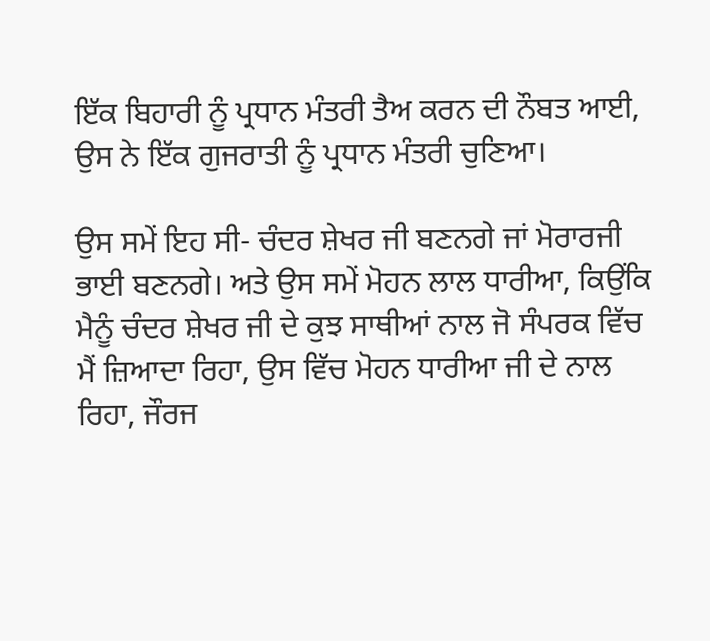ਇੱਕ ਬਿਹਾਰੀ ਨੂੰ ਪ੍ਰਧਾਨ ਮੰਤਰੀ ਤੈਅ ਕਰਨ ਦੀ ਨੌਬਤ ਆਈ, ਉਸ ਨੇ ਇੱਕ ਗੁਜਰਾਤੀ ਨੂੰ ਪ੍ਰਧਾਨ ਮੰਤਰੀ ਚੁਣਿਆ।

ਉਸ ਸਮੇਂ ਇਹ ਸੀ- ਚੰਦਰ ਸ਼ੇਖਰ ਜੀ ਬਣਨਗੇ ਜਾਂ ਮੋਰਾਰਜੀ ਭਾਈ ਬਣਨਗੇ। ਅਤੇ ਉਸ ਸਮੇਂ ਮੋਹਨ ਲਾਲ ਧਾਰੀਆ, ਕਿਉਂਕਿ ਮੈਨੂੰ ਚੰਦਰ ਸ਼ੇਖਰ ਜੀ ਦੇ ਕੁਝ ਸਾਥੀਆਂ ਨਾਲ ਜੋ ਸੰਪਰਕ ਵਿੱਚ ਮੈਂ ਜ਼ਿਆਦਾ ਰਿਹਾ, ਉਸ ਵਿੱਚ ਮੋਹਨ ਧਾਰੀਆ ਜੀ ਦੇ ਨਾਲ ਰਿਹਾ, ਜੌਰਜ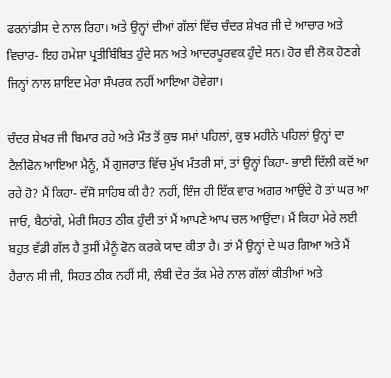ਫਰਨਾਂਡੀਸ ਦੇ ਨਾਲ ਰਿਹਾ। ਅਤੇ ਉਨ੍ਹਾਂ ਦੀਆਂ ਗੱਲਾਂ ਵਿੱਚ ਚੰਦਰ ਸ਼ੇਖਰ ਜੀ ਦੇ ਆਚਾਰ ਅਤੇ ਵਿਚਾਰ- ਇਹ ਹਮੇਸ਼ਾ ਪ੍ਰਤੀਬਿੰਬਿਤ ਹੁੰਦੇ ਸਨ ਅਤੇ ਆਦਰਪੂਰਵਕ ਹੁੰਦੇ ਸਨ। ਹੋਰ ਵੀ ਲੋਕ ਹੋਣਗੇ ਜਿਨ੍ਹਾਂ ਨਾਲ ਸ਼ਾਇਦ ਮੇਰਾ ਸੰਪਰਕ ਨਹੀਂ ਆਇਆ ਹੋਵੇਗਾ।

ਚੰਦਰ ਸ਼ੇਖਰ ਜੀ ਬਿਮਾਰ ਰਹੇ ਅਤੇ ਮੌਤ ਤੋਂ ਕੁਝ ਸਮਾਂ ਪਹਿਲਾਂ, ਕੁਝ ਮਹੀਨੇ ਪਹਿਲਾਂ ਉਨ੍ਹਾਂ ਦਾ ਟੈਲੀਫੋਨ ਆਇਆ ਮੈਨੂੰ, ਮੈਂ ਗੁਜਰਾਤ ਵਿੱਚ ਮੁੱਖ ਮੰਤਰੀ ਸਾਂ, ਤਾਂ ਉਨ੍ਹਾਂ ਕਿਹਾ- ਭਾਈ ਦਿੱਲੀ ਕਦੋਂ ਆ ਰਹੇ ਹੋ? ਮੈਂ ਕਿਹਾ- ਦੱਸੋ ਸਾਹਿਬ ਕੀ ਹੈ? ਨਹੀਂ, ਇੰਜ ਹੀ ਇੱਕ ਵਾਰ ਅਗਰ ਆਉਂਦੇ ਹੋ ਤਾਂ ਘਰ ਆ ਜਾਓ, ਬੈਠਾਂਗੇ, ਮੇਰੀ ਸਿਹਤ ਠੀਕ ਹੁੰਦੀ ਤਾਂ ਮੈਂ ਆਪਣੇ ਆਪ ਚਲ ਆਉਂਦਾ। ਮੈਂ ਕਿਹਾ ਮੇਰੇ ਲਈ ਬਹੁਤ ਵੱਡੀ ਗੱਲ ਹੈ ਤੁਸੀਂ ਮੈਨੂੰ ਫੋਨ ਕਰਕੇ ਯਾਦ ਕੀਤਾ ਹੈ। ਤਾਂ ਮੈਂ ਉਨ੍ਹਾਂ ਦੇ ਘਰ ਗਿਆ ਅਤੇ ਮੈਂ ਹੈਰਾਨ ਸੀ ਜੀ, ਸਿਹਤ ਠੀਕ ਨਹੀਂ ਸੀ, ਲੰਬੀ ਦੇਰ ਤੱਕ ਮੇਰੇ ਨਾਲ ਗੱਲਾਂ ਕੀਤੀਆਂ ਅਤੇ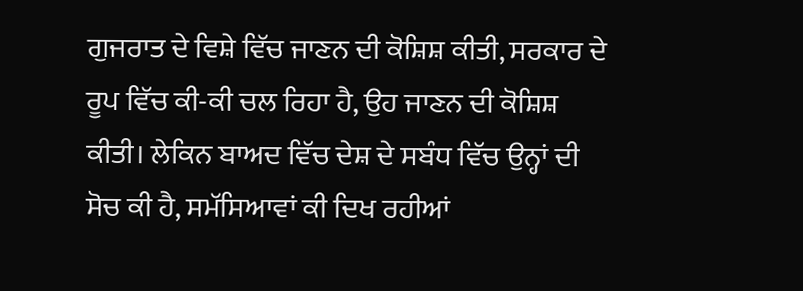ਗੁਜਰਾਤ ਦੇ ਵਿਸ਼ੇ ਵਿੱਚ ਜਾਣਨ ਦੀ ਕੋਸ਼ਿਸ਼ ਕੀਤੀ, ਸਰਕਾਰ ਦੇ ਰੂਪ ਵਿੱਚ ਕੀ-ਕੀ ਚਲ ਰਿਹਾ ਹੈ, ਉਹ ਜਾਣਨ ਦੀ ਕੋਸ਼ਿਸ਼ ਕੀਤੀ। ਲੇਕਿਨ ਬਾਅਦ ਵਿੱਚ ਦੇਸ਼ ਦੇ ਸਬੰਧ ਵਿੱਚ ਉਨ੍ਹਾਂ ਦੀ ਸੋਚ ਕੀ ਹੈ, ਸਮੱਸਿਆਵਾਂ ਕੀ ਦਿਖ ਰਹੀਆਂ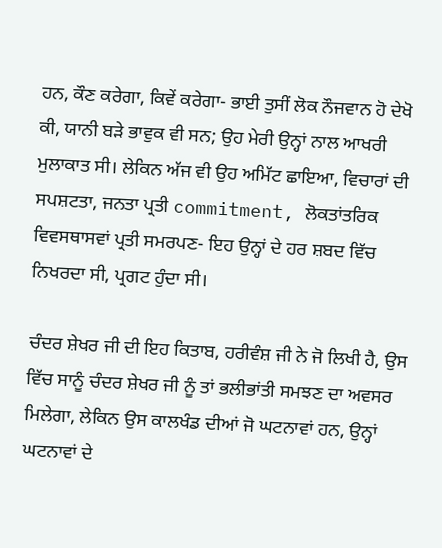ਹਨ, ਕੌਣ ਕਰੇਗਾ, ਕਿਵੇਂ ਕਰੇਗਾ- ਭਾਈ ਤੁਸੀਂ ਲੋਕ ਨੌਜਵਾਨ ਹੋ ਦੇਖੋ ਕੀ, ਯਾਨੀ ਬੜੇ ਭਾਵੁਕ ਵੀ ਸਨ; ਉਹ ਮੇਰੀ ਉਨ੍ਹਾਂ ਨਾਲ ਆਖਰੀ ਮੁਲਾਕਾਤ ਸੀ। ਲੇਕਿਨ ਅੱਜ ਵੀ ਉਹ ਅਮਿੱਟ ਛਾਇਆ, ਵਿਚਾਰਾਂ ਦੀ ਸਪਸ਼ਟਤਾ, ਜਨਤਾ ਪ੍ਰਤੀ commitment, ਲੋਕਤਾਂਤਰਿਕ ਵਿਵਸਥਾਸਵਾਂ ਪ੍ਰਤੀ ਸਮਰਪਣ- ਇਹ ਉਨ੍ਹਾਂ ਦੇ ਹਰ ਸ਼ਬਦ ਵਿੱਚ ਨਿਖਰਦਾ ਸੀ, ਪ੍ਰਗਟ ਹੁੰਦਾ ਸੀ।

ਚੰਦਰ ਸ਼ੇਖਰ ਜੀ ਦੀ ਇਹ ਕਿਤਾਬ, ਹਰੀਵੰਸ਼ ਜੀ ਨੇ ਜੋ ਲਿਖੀ ਹੈ, ਉਸ ਵਿੱਚ ਸਾਨੂੰ ਚੰਦਰ ਸ਼ੇਖਰ ਜੀ ਨੂੰ ਤਾਂ ਭਲੀਭਾਂਤੀ ਸਮਝਣ ਦਾ ਅਵਸਰ ਮਿਲੇਗਾ, ਲੇਕਿਨ ਉਸ ਕਾਲਖੰਡ ਦੀਆਂ ਜੋ ਘਟਨਾਵਾਂ ਹਨ, ਉਨ੍ਹਾਂ ਘਟਨਾਵਾਂ ਦੇ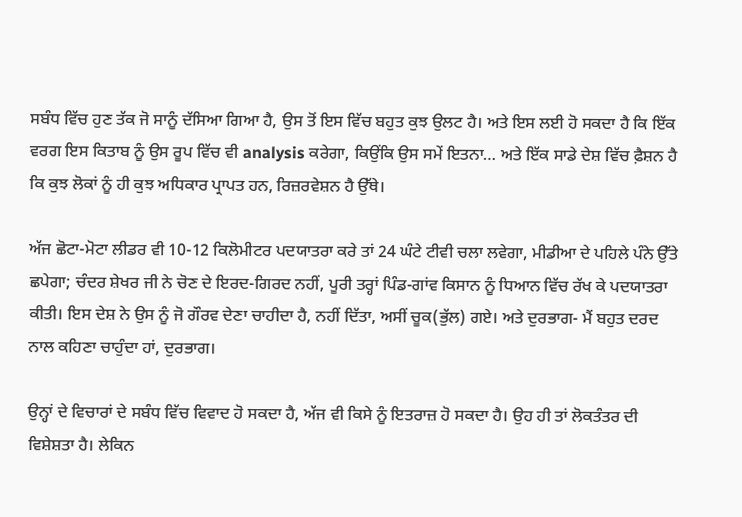ਸਬੰਧ ਵਿੱਚ ਹੁਣ ਤੱਕ ਜੋ ਸਾਨੂੰ ਦੱਸਿਆ ਗਿਆ ਹੈ, ਉਸ ਤੋਂ ਇਸ ਵਿੱਚ ਬਹੁਤ ਕੁਝ ਉਲਟ ਹੈ। ਅਤੇ ਇਸ ਲਈ ਹੋ ਸਕਦਾ ਹੈ ਕਿ ਇੱਕ ਵਰਗ ਇਸ ਕਿਤਾਬ ਨੂੰ ਉਸ ਰੂਪ ਵਿੱਚ ਵੀ analysis ਕਰੇਗਾ, ਕਿਉਂਕਿ ਉਸ ਸਮੇਂ ਇਤਨਾ… ਅਤੇ ਇੱਕ ਸਾਡੇ ਦੇਸ਼ ਵਿੱਚ ਫ਼ੈਸ਼ਨ ਹੈ ਕਿ ਕੁਝ ਲੋਕਾਂ ਨੂੰ ਹੀ ਕੁਝ ਅਧਿਕਾਰ ਪ੍ਰਾਪਤ ਹਨ, ਰਿਜ਼ਰਵੇਸ਼ਨ ਹੈ ਉੱਥੇ।

ਅੱਜ ਛੋਟਾ-ਮੋਟਾ ਲੀਡਰ ਵੀ 10-12 ਕਿਲੋਮੀਟਰ ਪਦਯਾਤਰਾ ਕਰੇ ਤਾਂ 24 ਘੰਟੇ ਟੀਵੀ ਚਲਾ ਲਵੇਗਾ, ਮੀਡੀਆ ਦੇ ਪਹਿਲੇ ਪੰਨੇ ਉੱਤੇ ਛਪੇਗਾ; ਚੰਦਰ ਸ਼ੇਖਰ ਜੀ ਨੇ ਚੋਣ ਦੇ ਇਰਦ-ਗਿਰਦ ਨਹੀਂ, ਪੂਰੀ ਤਰ੍ਹਾਂ ਪਿੰਡ-ਗਾਂਵ ਕਿਸਾਨ ਨੂੰ ਧਿਆਨ ਵਿੱਚ ਰੱਖ ਕੇ ਪਦਯਾਤਰਾ ਕੀਤੀ। ਇਸ ਦੇਸ਼ ਨੇ ਉਸ ਨੂੰ ਜੋ ਗੌਰਵ ਦੇਣਾ ਚਾਹੀਦਾ ਹੈ, ਨਹੀਂ ਦਿੱਤਾ, ਅਸੀਂ ਚੂਕ(ਭੁੱਲ) ਗਏ। ਅਤੇ ਦੁਰਭਾਗ- ਮੈਂ ਬਹੁਤ ਦਰਦ ਨਾਲ ਕਹਿਣਾ ਚਾਹੁੰਦਾ ਹਾਂ, ਦੁਰਭਾਗ।

ਉਨ੍ਹਾਂ ਦੇ ਵਿਚਾਰਾਂ ਦੇ ਸਬੰਧ ਵਿੱਚ ਵਿਵਾਦ ਹੋ ਸਕਦਾ ਹੈ, ਅੱਜ ਵੀ ਕਿਸੇ ਨੂੰ ਇਤਰਾਜ਼ ਹੋ ਸਕਦਾ ਹੈ। ਉਹ ਹੀ ਤਾਂ ਲੋਕਤੰਤਰ ਦੀ ਵਿਸ਼ੇਸ਼ਤਾ ਹੈ। ਲੇਕਿਨ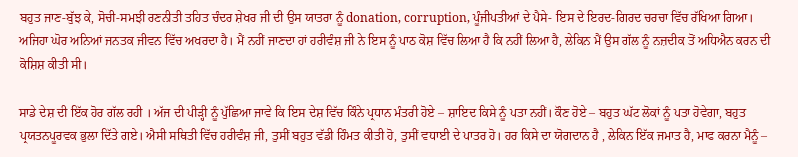ਬਹੁਤ ਜਾਣ-ਬੁੱਝ ਕੇ, ਸੋਚੀ-ਸਮਝੀ ਰਣਨੀਤੀ ਤਹਿਤ ਚੰਦਰ ਸ਼ੇਖਰ ਜੀ ਦੀ ਉਸ ਯਾਤਰਾ ਨੂੰ donation, corruption, ਪੂੰਜੀਪਤੀਆਂ ਦੇ ਪੈਸੇ- ਇਸ ਦੇ ਇਰਦ-ਗਿਰਦ ਚਰਚਾ ਵਿੱਚ ਰੱਖਿਆ ਗਿਆ। ਅਜਿਹਾ ਘੋਰ ਅਨਿਆਂ ਜਨਤਕ ਜੀਵਨ ਵਿੱਚ ਅਖਰਦਾ ਹੈ। ਮੈਂ ਨਹੀਂ ਜਾਣਦਾ ਹਾਂ ਹਰੀਵੰਸ਼ ਜੀ ਨੇ ਇਸ ਨੂੰ ਪਾਠ ਕੋਸ਼ ਵਿੱਚ ਲਿਆ ਹੈ ਕਿ ਨਹੀਂ ਲਿਆ ਹੈ, ਲੇਕਿਨ ਮੈਂ ਉਸ ਗੱਲ ਨੂੰ ਨਜ਼ਦੀਕ ਤੋਂ ਅਧਿਐਨ ਕਰਨ ਦੀ ਕੋਸ਼ਿਸ਼ ਕੀਤੀ ਸੀ।

ਸਾਡੇ ਦੇਸ਼ ਦੀ ਇੱਕ ਹੋਰ ਗੱਲ ਰਹੀ । ਅੱਜ ਦੀ ਪੀੜ੍ਹੀ ਨੂੰ ਪੁੱਛਿਆ ਜਾਵੇ ਕਿ ਇਸ ਦੇਸ਼ ਵਿੱਚ ਕਿੰਨੇ ਪ੍ਰਧਾਨ ਮੰਤਰੀ ਹੋਏ – ਸ਼ਾਇਦ ਕਿਸੇ ਨੂੰ ਪਤਾ ਨਹੀਂ। ਕੌਣ ਹੋਏ – ਬਹੁਤ ਘੱਟ ਲੋਕਾਂ ਨੂੰ ਪਤਾ ਹੋਵੇਗਾ, ਬਹੁਤ ਪ੍ਰਯਤਨਪੂਰਵਕ ਭੁਲਾ ਦਿੱਤੇ ਗਏ। ਐਸੀ ਸਥਿਤੀ ਵਿੱਚ ਹਰੀਵੰਸ਼ ਜੀ, ਤੁਸੀਂ ਬਹੁਤ ਵੱਡੀ ਹਿੰਮਤ ਕੀਤੀ ਹੋ, ਤੁਸੀਂ ਵਧਾਈ ਦੇ ਪਾਤਰ ਹੋ। ਹਰ ਕਿਸੇ ਦਾ ਯੋਗਦਾਨ ਹੈ , ਲੇਕਿਨ ਇੱਕ ਜਮਾਤ ਹੈ, ਮਾਫ ਕਰਨਾ ਮੈਨੂੰ –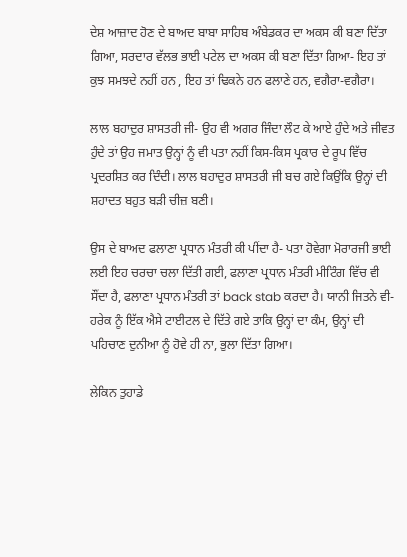ਦੇਸ਼ ਆਜ਼ਾਦ ਹੋਣ ਦੇ ਬਾਅਦ ਬਾਬਾ ਸਾਹਿਬ ਅੰਬੇਡਕਰ ਦਾ ਅਕਸ ਕੀ ਬਣਾ ਦਿੱਤਾ ਗਿਆ, ਸਰਦਾਰ ਵੱਲਭ ਭਾਈ ਪਟੇਲ ਦਾ ਅਕਸ ਕੀ ਬਣਾ ਦਿੱਤਾ ਗਿਆ- ਇਹ ਤਾਂ ਕੁਝ ਸਮਝਦੇ ਨਹੀਂ ਹਨ , ਇਹ ਤਾਂ ਢਿਕਨੇ ਹਨ ਫਲਾਣੇ ਹਨ, ਵਗੈਰਾ-ਵਗੈਰਾ।

ਲਾਲ ਬਹਾਦੁਰ ਸ਼ਾਸਤਰੀ ਜੀ- ਉਹ ਵੀ ਅਗਰ ਜਿੰਦਾ ਲੌਟ ਕੇ ਆਏ ਹੁੰਦੇ ਅਤੇ ਜੀਵਤ ਹੁੰਦੇ ਤਾਂ ਉਹ ਜਮਾਤ ਉਨ੍ਹਾਂ ਨੂੰ ਵੀ ਪਤਾ ਨਹੀਂ ਕਿਸ-ਕਿਸ ਪ੍ਰਕਾਰ ਦੇ ਰੂਪ ਵਿੱਚ ਪ੍ਰਦਰਸ਼ਿਤ ਕਰ ਦਿੰਦੀ। ਲਾਲ ਬਹਾਦੁਰ ਸ਼ਾਸਤਰੀ ਜੀ ਬਚ ਗਏ ਕਿਉਂਕਿ ਉਨ੍ਹਾਂ ਦੀ ਸ਼ਹਾਦਤ ਬਹੁਤ ਬੜੀ ਚੀਜ਼ ਬਣੀ।

ਉਸ ਦੇ ਬਾਅਦ ਫਲਾਣਾ ਪ੍ਰਧਾਨ ਮੰਤਰੀ ਕੀ ਪੀਂਦਾ ਹੈ- ਪਤਾ ਹੋਵੇਗਾ ਮੋਰਾਰਜੀ ਭਾਈ ਲਈ ਇਹ ਚਰਚਾ ਚਲਾ ਦਿੱਤੀ ਗਈ, ਫਲਾਣਾ ਪ੍ਰਧਾਨ ਮੰਤਰੀ ਮੀਟਿੰਗ ਵਿੱਚ ਵੀ ਸੌਂਦਾ ਹੈ, ਫਲਾਣਾ ਪ੍ਰਧਾਨ ਮੰਤਰੀ ਤਾਂ back stab ਕਰਦਾ ਹੈ। ਯਾਨੀ ਜਿਤਨੇ ਵੀ- ਹਰੇਕ ਨੂੰ ਇੱਕ ਐਸੇ ਟਾਈਟਲ ਦੇ ਦਿੱਤੇ ਗਏ ਤਾਕਿ ਉਨ੍ਹਾਂ ਦਾ ਕੰਮ, ਉਨ੍ਹਾਂ ਦੀ ਪਹਿਚਾਣ ਦੁਨੀਆ ਨੂੰ ਹੋਵੇ ਹੀ ਨਾ, ਭੁਲਾ ਦਿੱਤਾ ਗਿਆ।

ਲੇਕਿਨ ਤੁਹਾਡੇ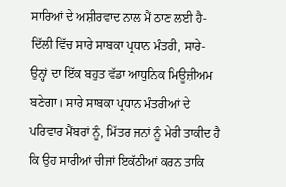ਸਾਰਿਆਂ ਦੇ ਅਸ਼ੀਰਵਾਦ ਨਾਲ ਮੈਂ ਠਾਣ ਲਈ ਹੈ- ਦਿੱਲੀ ਵਿੱਚ ਸਾਰੇ ਸਾਬਕਾ ਪ੍ਰਧਾਨ ਮੰਤਰੀ, ਸਾਰੇ- ਉਨ੍ਹਾਂ ਦਾ ਇੱਕ ਬਹੁਤ ਵੱਡਾ ਆਧੁਨਿਕ ਮਿਊਜ਼ੀਅਮ ਬਣੇਗਾ। ਸਾਰੇ ਸਾਬਕਾ ਪ੍ਰਧਾਨ ਮੰਤਰੀਆਂ ਦੇ ਪਰਿਵਾਰ ਮੈਂਬਰਾਂ ਨੂੰ, ਮਿੱਤਰ ਜਨਾਂ ਨੂੰ ਮੇਰੀ ਤਾਕੀਦ ਹੈ ਕਿ ਉਹ ਸਾਰੀਆਂ ਚੀਜਾਂ ਇਕੱਠੀਆਂ ਕਰਨ ਤਾਕਿ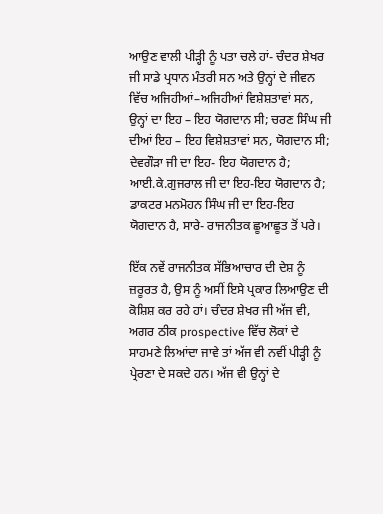ਆਉਣ ਵਾਲੀ ਪੀੜ੍ਹੀ ਨੂੰ ਪਤਾ ਚਲੇ ਹਾਂ- ਚੰਦਰ ਸ਼ੇਖਰ ਜੀ ਸਾਡੇ ਪ੍ਰਧਾਨ ਮੰਤਰੀ ਸਨ ਅਤੇ ਉਨ੍ਹਾਂ ਦੇ ਜੀਵਨ ਵਿੱਚ ਅਜਿਹੀਆਂ–ਅਜਿਹੀਆਂ ਵਿਸ਼ੇਸ਼ਤਾਵਾਂ ਸਨ, ਉਨ੍ਹਾਂ ਦਾ ਇਹ – ਇਹ ਯੋਗਦਾਨ ਸੀ; ਚਰਣ ਸਿੰਘ ਜੀ ਦੀਆਂ ਇਹ – ਇਹ ਵਿਸ਼ੇਸ਼ਤਾਵਾਂ ਸਨ, ਯੋਗਦਾਨ ਸੀ; ਦੇਵਗੌੜਾ ਜੀ ਦਾ ਇਹ- ਇਹ ਯੋਗਦਾਨ ਹੈ; ਆਈ.ਕੇ.ਗੁਜਰਾਲ ਜੀ ਦਾ ਇਹ-ਇਹ ਯੋਗਦਾਨ ਹੈ; ਡਾਕਟਰ ਮਨਮੋਹਨ ਸਿੰਘ ਜੀ ਦਾ ਇਹ-ਇਹ ਯੋਗਦਾਨ ਹੈ, ਸਾਰੇ- ਰਾਜਨੀਤਕ ਛੂਆਛੂਤ ਤੋਂ ਪਰੇ।

ਇੱਕ ਨਵੇਂ ਰਾਜਨੀਤਕ ਸੱਭਿਆਚਾਰ ਦੀ ਦੇਸ਼ ਨੂੰ ਜ਼ਰੂਰਤ ਹੈ, ਉਸ ਨੂੰ ਅਸੀਂ ਇਸੇ ਪ੍ਰਕਾਰ ਲਿਆਉਣ ਦੀ ਕੋਸ਼ਿਸ਼ ਕਰ ਰਹੇ ਹਾਂ। ਚੰਦਰ ਸ਼ੇਖਰ ਜੀ ਅੱਜ ਵੀ, ਅਗਰ ਠੀਕ prospective ਵਿੱਚ ਲੋਕਾਂ ਦੇ ਸਾਹਮਣੇ ਲਿਆਂਦਾ ਜਾਵੇ ਤਾਂ ਅੱਜ ਵੀ ਨਵੀਂ ਪੀੜ੍ਹੀ ਨੂੰ ਪ੍ਰੇਰਣਾ ਦੇ ਸਕਦੇ ਹਨ। ਅੱਜ ਵੀ ਉਨ੍ਹਾਂ ਦੇ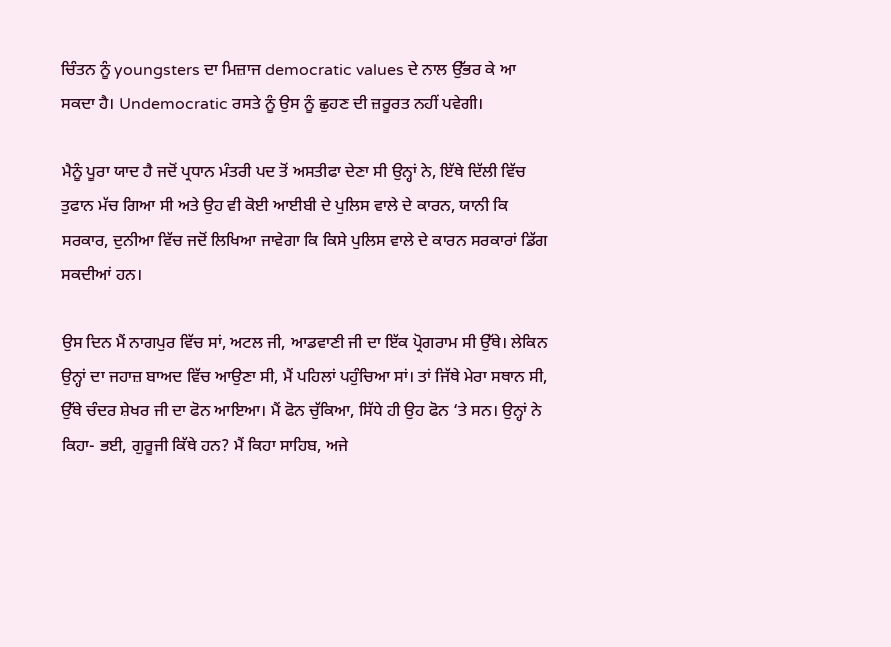ਚਿੰਤਨ ਨੂੰ youngsters ਦਾ ਮਿਜ਼ਾਜ democratic values ਦੇ ਨਾਲ ਉੱਭਰ ਕੇ ਆ ਸਕਦਾ ਹੈ। Undemocratic ਰਸਤੇ ਨੂੰ ਉਸ ਨੂੰ ਛੁਹਣ ਦੀ ਜ਼ਰੂਰਤ ਨਹੀਂ ਪਵੇਗੀ।

ਮੈਨੂੰ ਪੂਰਾ ਯਾਦ ਹੈ ਜਦੋਂ ਪ੍ਰਧਾਨ ਮੰਤਰੀ ਪਦ ਤੋਂ ਅਸਤੀਫਾ ਦੇਣਾ ਸੀ ਉਨ੍ਹਾਂ ਨੇ, ਇੱਥੇ ਦਿੱਲੀ ਵਿੱਚ ਤੁਫਾਨ ਮੱਚ ਗਿਆ ਸੀ ਅਤੇ ਉਹ ਵੀ ਕੋਈ ਆਈਬੀ ਦੇ ਪੁਲਿਸ ਵਾਲੇ ਦੇ ਕਾਰਨ, ਯਾਨੀ ਕਿ ਸਰਕਾਰ, ਦੁਨੀਆ ਵਿੱਚ ਜਦੋਂ ਲਿਖਿਆ ਜਾਵੇਗਾ ਕਿ ਕਿਸੇ ਪੁਲਿਸ ਵਾਲੇ ਦੇ ਕਾਰਨ ਸਰਕਾਰਾਂ ਡਿੱਗ ਸਕਦੀਆਂ ਹਨ।

ਉਸ ਦਿਨ ਮੈਂ ਨਾਗਪੁਰ ਵਿੱਚ ਸਾਂ, ਅਟਲ ਜੀ, ਆਡਵਾਣੀ ਜੀ ਦਾ ਇੱਕ ਪ੍ਰੋਗਰਾਮ ਸੀ ਉੱਥੇ। ਲੇਕਿਨ ਉਨ੍ਹਾਂ ਦਾ ਜਹਾਜ਼ ਬਾਅਦ ਵਿੱਚ ਆਉਣਾ ਸੀ, ਮੈਂ ਪਹਿਲਾਂ ਪਹੁੰਚਿਆ ਸਾਂ। ਤਾਂ ਜਿੱਥੇ ਮੇਰਾ ਸਥਾਨ ਸੀ, ਉੱਥੇ ਚੰਦਰ ਸ਼ੇਖਰ ਜੀ ਦਾ ਫੋਨ ਆਇਆ। ਮੈਂ ਫੋਨ ਚੁੱਕਿਆ, ਸਿੱਧੇ ਹੀ ਉਹ ਫੋਨ ‘ਤੇ ਸਨ। ਉਨ੍ਹਾਂ ਨੇ ਕਿਹਾ- ਭਈ, ਗੁਰੂਜੀ ਕਿੱਥੇ ਹਨ? ਮੈਂ ਕਿਹਾ ਸਾਹਿਬ, ਅਜੇ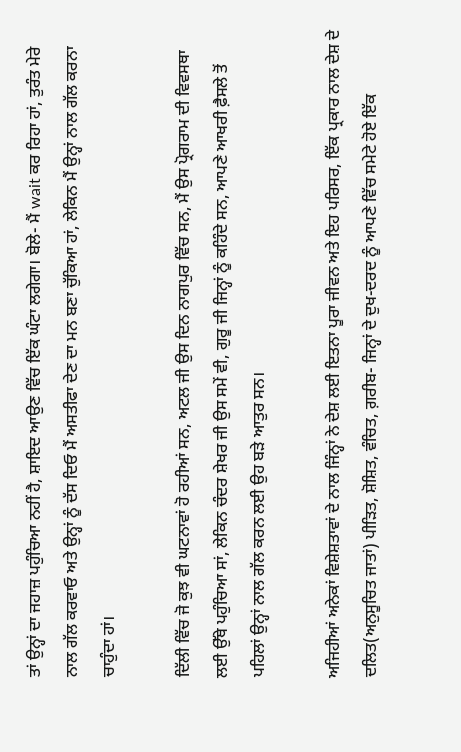ਤਾਂ ਉਨ੍ਹਾਂ ਦਾ ਜਹਾਜ਼ ਪਹੁੰਚਿਆ ਨਹੀਂ ਹੈ, ਸ਼ਾਇਦ ਆਉਣ ਵਿੱਚ ਇੱਕ ਘੰਟਾ ਲਗੇਗਾ। ਬੋਲੇ- ਮੈਂ wait ਕਰ ਰਿਹਾ ਹਾਂ, ਤੁਰੰਤ ਮੇਰੇ ਨਾਲ ਗੱਲ ਕਰਵਾਓ ਅਤੇ ਉਨ੍ਹਾਂ ਨੂੰ ਦੱਸ ਦਿਓ ਮੈਂ ਅਸਤੀਫਾ ਦੇਣ ਦਾ ਮਨ ਬਣਾ ਚੁੱਕਿਆ ਹਾਂ, ਲੇਕਿਨ ਮੈਂ ਉਨ੍ਹਾਂ ਨਾਲ ਗੱਲ ਕਰਨਾ ਚਾਹੁੰਦਾ ਹਾਂ।

ਦਿੱਲੀ ਵਿੱਚ ਜੋ ਕੁਝ ਵੀ ਘਟਨਾਵਾਂ ਹੋ ਰਹੀਆਂ ਸਨ, ਅਟਲ ਜੀ ਉਸ ਦਿਨ ਨਾਗਪੁਰ ਵਿੱਚ ਸਨ, ਮੈਂ ਉਸ ਪ੍ਰੋਗਰਾਮ ਦੀ ਵਿਵਸਥਾ ਲਈ ਉੱਥੇ ਪਹੁੰਚਿਆ ਸਾਂ, ਲੇਕਿਨ ਚੰਦਰ ਸ਼ੇਖਰ ਜੀ ਉਸ ਸਮੇਂ ਵੀ, ਗੁਰੂ ਜੀ ਜਿਨ੍ਹਾਂ ਨੂੰ ਕਹਿੰਦੇ ਸਨ, ਆਪਣੇ ਆਖਰੀ ਫ਼ੈਸਲੇ ਤੋਂ ਪਹਿਲਾਂ ਉਨ੍ਹਾਂ ਨਾਲ ਗੱਲ ਕਰਨ ਲਈ ਉਹ ਬੜੇ ਆਤੁਰ ਸਨ।

ਅਜਿਹੀਆਂ ਅਨੇਕਾਂ ਵਿਸ਼ੇਸ਼ਤਾਵਾਂ ਦੇ ਨਾਲ ਜਿੰਨ੍ਹਾਂ ਨੇ ਦੇਸ਼ ਲਈ ਇਤਨਾ ਪੂਰਾ ਜੀਵਨ ਅਤੇ ਇਹ ਪਰਿਸਰ, ਇੱਕ ਪ੍ਰਕਾਰ ਨਾਲ ਦੇਸ਼ ਦੇ ਦਲਿਤ(ਅਨੁਸੂਚਿਤ ਜਾਤਾਂ) ਪੀੜਿਤ, ਸ਼ੋਸ਼ਿਤ, ਵੰਚਿਤ, ਗ਼ਰੀਬ- ਜਿਨ੍ਹਾਂ ਦੇ ਦੁਖ-ਦਰਦ ਨੂੰ ਆਪਣੇ ਵਿੱਚ ਸਮੇਟੇ ਹੋਏ ਇੱਕ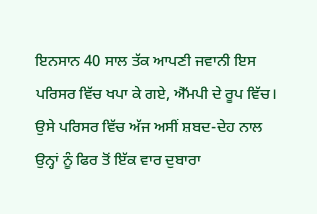ਇਨਸਾਨ 40 ਸਾਲ ਤੱਕ ਆਪਣੀ ਜਵਾਨੀ ਇਸ ਪਰਿਸਰ ਵਿੱਚ ਖਪਾ ਕੇ ਗਏ, ਐੱਮਪੀ ਦੇ ਰੂਪ ਵਿੱਚ। ਉਸੇ ਪਰਿਸਰ ਵਿੱਚ ਅੱਜ ਅਸੀਂ ਸ਼ਬਦ-ਦੇਹ ਨਾਲ ਉਨ੍ਹਾਂ ਨੂੰ ਫਿਰ ਤੋਂ ਇੱਕ ਵਾਰ ਦੁਬਾਰਾ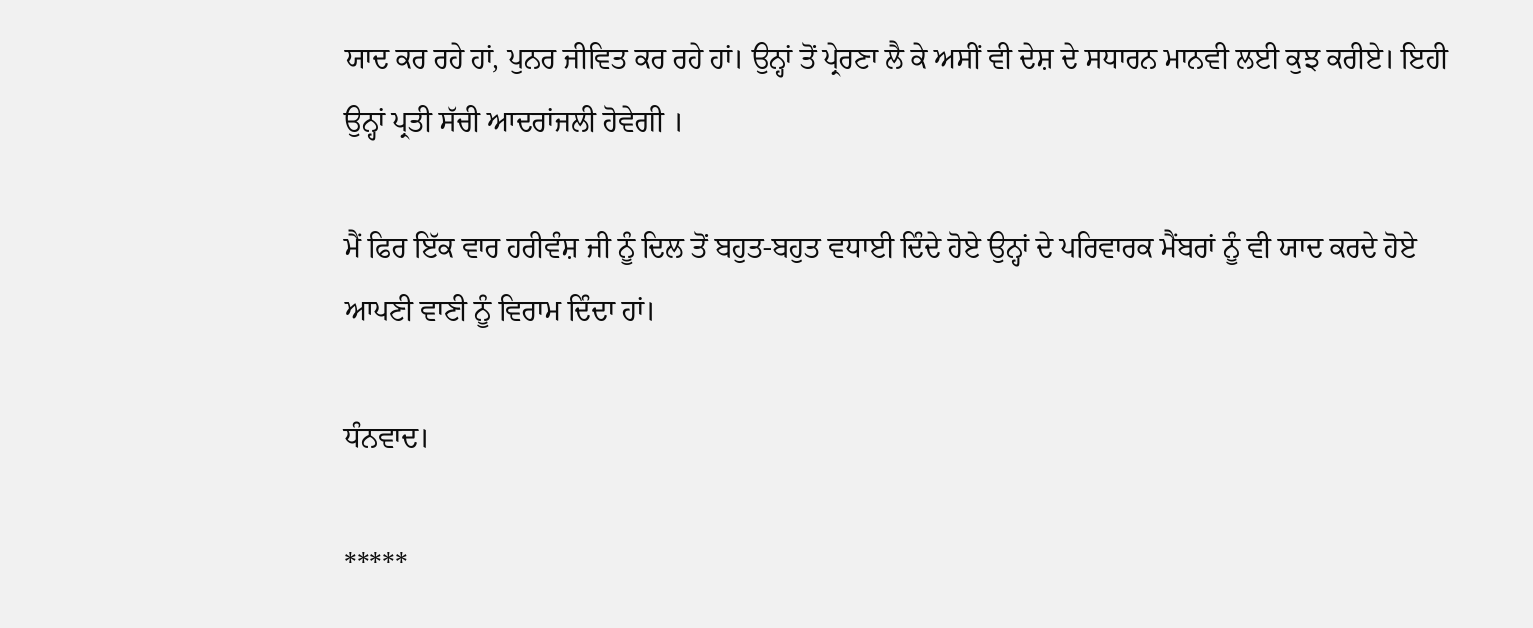ਯਾਦ ਕਰ ਰਹੇ ਹਾਂ, ਪੁਨਰ ਜੀਵਿਤ ਕਰ ਰਹੇ ਹਾਂ। ਉਨ੍ਹਾਂ ਤੋਂ ਪ੍ਰੇਰਣਾ ਲੈ ਕੇ ਅਸੀਂ ਵੀ ਦੇਸ਼ ਦੇ ਸਧਾਰਨ ਮਾਨਵੀ ਲਈ ਕੁਝ ਕਰੀਏ। ਇਹੀ ਉਨ੍ਹਾਂ ਪ੍ਰਤੀ ਸੱਚੀ ਆਦਰਾਂਜਲੀ ਹੋਵੇਗੀ ।

ਮੈਂ ਫਿਰ ਇੱਕ ਵਾਰ ਹਰੀਵੰਸ਼ ਜੀ ਨੂੰ ਦਿਲ ਤੋਂ ਬਹੁਤ-ਬਹੁਤ ਵਧਾਈ ਦਿੰਦੇ ਹੋਏ ਉਨ੍ਹਾਂ ਦੇ ਪਰਿਵਾਰਕ ਮੈਂਬਰਾਂ ਨੂੰ ਵੀ ਯਾਦ ਕਰਦੇ ਹੋਏ ਆਪਣੀ ਵਾਣੀ ਨੂੰ ਵਿਰਾਮ ਦਿੰਦਾ ਹਾਂ।

ਧੰਨਵਾਦ।

*****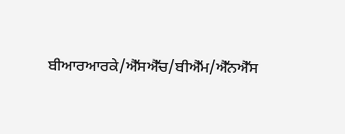ਬੀਆਰਆਰਕੇ/ਐੱਸਐੱਚ/ਬੀਐੱਮ/ਐੱਨਐੱਸ